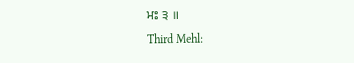ਮਃ ੩ ॥
Third Mehl: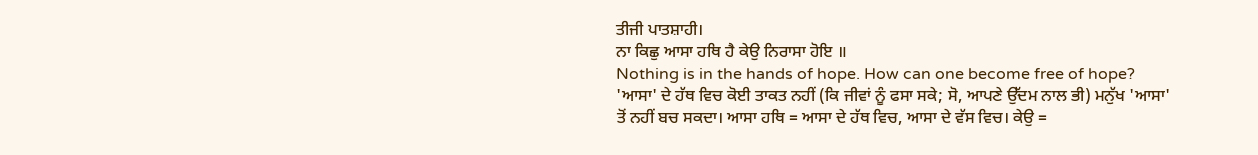ਤੀਜੀ ਪਾਤਸ਼ਾਹੀ।
ਨਾ ਕਿਛੁ ਆਸਾ ਹਥਿ ਹੈ ਕੇਉ ਨਿਰਾਸਾ ਹੋਇ ॥
Nothing is in the hands of hope. How can one become free of hope?
'ਆਸਾ' ਦੇ ਹੱਥ ਵਿਚ ਕੋਈ ਤਾਕਤ ਨਹੀਂ (ਕਿ ਜੀਵਾਂ ਨੂੰ ਫਸਾ ਸਕੇ; ਸੋ, ਆਪਣੇ ਉੱਦਮ ਨਾਲ ਭੀ) ਮਨੁੱਖ 'ਆਸਾ' ਤੋਂ ਨਹੀਂ ਬਚ ਸਕਦਾ। ਆਸਾ ਹਥਿ = ਆਸਾ ਦੇ ਹੱਥ ਵਿਚ, ਆਸਾ ਦੇ ਵੱਸ ਵਿਚ। ਕੇਉ =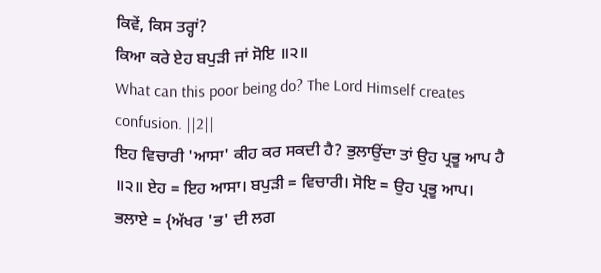ਕਿਵੇਂ, ਕਿਸ ਤਰ੍ਹਾਂ?
ਕਿਆ ਕਰੇ ਏਹ ਬਪੁੜੀ ਜਾਂ ਸੋਇ ॥੨॥
What can this poor being do? The Lord Himself creates confusion. ||2||
ਇਹ ਵਿਚਾਰੀ 'ਆਸਾ' ਕੀਹ ਕਰ ਸਕਦੀ ਹੈ? ਭੁਲਾਉਂਦਾ ਤਾਂ ਉਹ ਪ੍ਰਭੂ ਆਪ ਹੈ ॥੨॥ ਏਹ = ਇਹ ਆਸਾ। ਬਪੁੜੀ = ਵਿਚਾਰੀ। ਸੋਇ = ਉਹ ਪ੍ਰਭੂ ਆਪ। ਭਲਾਏ = {ਅੱਖਰ 'ਭ' ਦੀ ਲਗ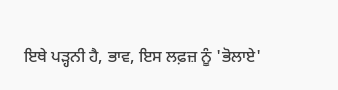ਇਥੇ ਪੜ੍ਹਨੀ ਹੈ, ਭਾਵ, ਇਸ ਲਫ਼ਜ਼ ਨੂੰ 'ਭੋਲਾਏ'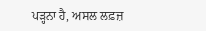ਪੜ੍ਹਨਾ ਹੈ, ਅਸਲ ਲਫ਼ਜ਼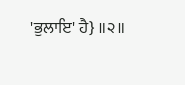'ਭੁਲਾਇ' ਹੈ} ॥੨॥